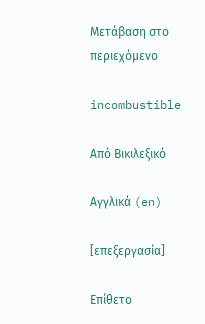Μετάβαση στο περιεχόμενο

incombustible

Από Βικιλεξικό

Αγγλικά (en)

[επεξεργασία]

Επίθετο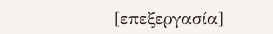[επεξεργασία]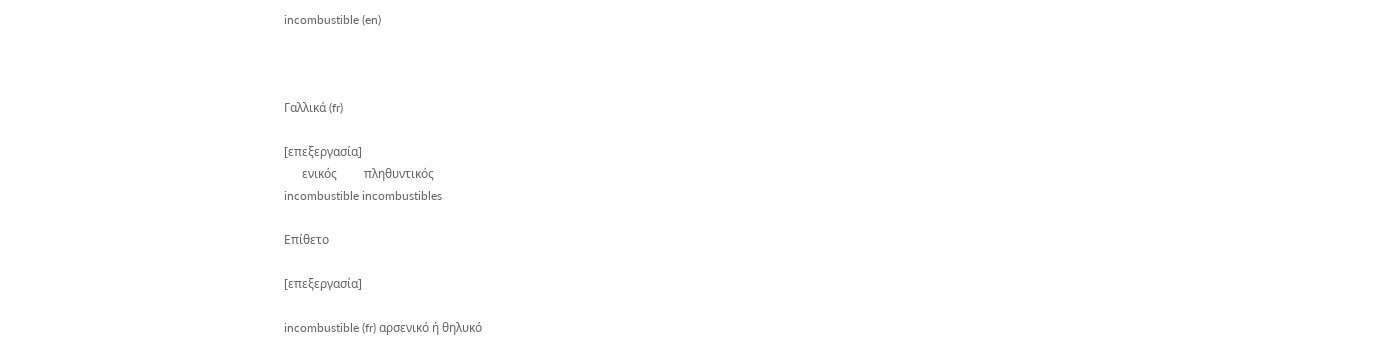incombustible (en)



Γαλλικά (fr)

[επεξεργασία]
      ενικός         πληθυντικός
incombustible incombustibles

Επίθετο

[επεξεργασία]

incombustible (fr) αρσενικό ή θηλυκό